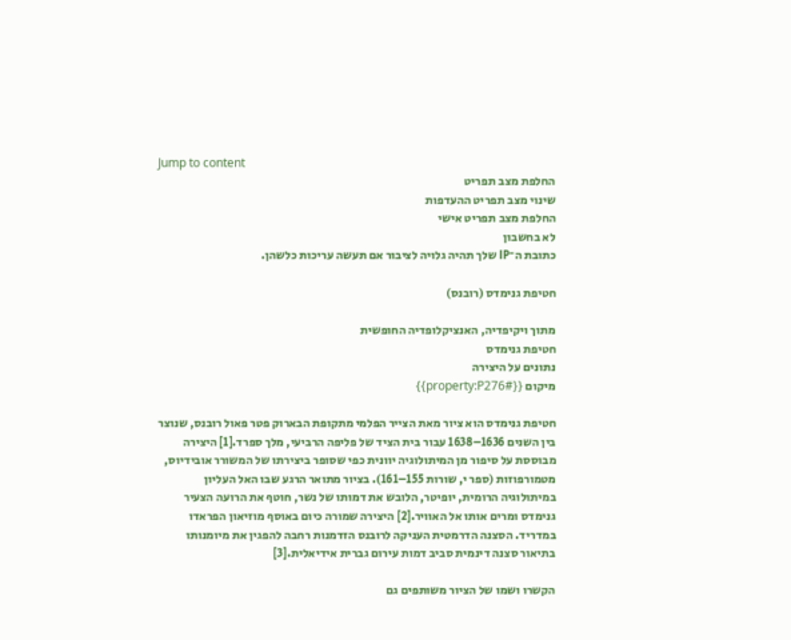Jump to content
החלפת מצב תפריט
שינוי מצב תפריט ההעדפות
החלפת מצב תפריט אישי
לא בחשבון
כתובת ה־IP שלך תהיה גלויה לציבור אם תעשה עריכות כלשהן.

חטיפת גנימדס (רובנס)

מתוך ויקיפדיה, האנציקלופדיה החופשית
חטיפת גנימדס
נתונים על היצירה
מיקום {{#property:P276}}

חטיפת גנימדס הוא ציור מאת הצייר הפלמי מתקופת הבארוק פטר פאול רובנס, שנוצר בין השנים 1636–1638 עבור בית הציד של פליפה הרביעי, מלך ספרד.[1] היצירה מבוססת על סיפור מן המיתולוגיה יוונית כפי שסופר ביצירתו של המשורר אובידיוס, מטמורפוזות (ספר י, שורות 155–161). בציור מתואר הרגע שבו האל העליון במיתולוגיה הרומית, יופיטר, הלובש את דמותו של נשר, חוטף את הרועה הצעיר גנימדס ומרים אותו אל האוויר.[2] היצירה שמורה כיום באוסף מוזיאון הפראדו במדריד. הסצנה הדרמטית העניקה לרובנס הזדמנות רחבה להפגין את מיומנותו בתיאור סצנה דינמית סביב דמות עירום גברית אידיאלית.[3]

הקשרו ושמו של הציור משותפים גם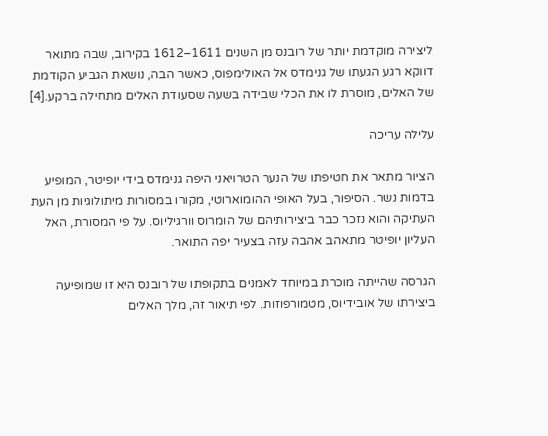ליצירה מוקדמת יותר של רובנס מן השנים 1611–1612 בקירוב, שבה מתואר דווקא רגע הגעתו של גנימדס אל האולימפוס, כאשר הבה, נושאת הגביע הקודמת של האלים, מוסרת לו את הכלי שבידה בשעה שסעודת האלים מתחילה ברקע.[4]

עלילה עריכה

הציור מתאר את חטיפתו של הנער הטרויאני היפה גנימדס בידי יופיטר, המופיע בדמות נשר. הסיפור, בעל האופי ההומוארוטי, מקורו במסורות מיתולוגיות מן העת העתיקה והוא נזכר כבר ביצירותיהם של הומרוס וורגיליוס. על פי המסורת, האל העליון יופיטר מתאהב אהבה עזה בצעיר יפה התואר.

הגרסה שהייתה מוכרת במיוחד לאמנים בתקופתו של רובנס היא זו שמופיעה ביצירתו של אובידיוס, מטמורפוזות. לפי תיאור זה, מלך האלים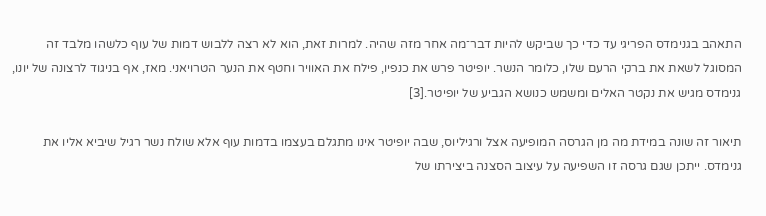התאהב בגנימדס הפריגי עד כדי כך שביקש להיות דבר־מה אחר מזה שהיה. למרות זאת, הוא לא רצה ללבוש דמות של עוף כלשהו מלבד זה המסוגל לשאת את ברקי הרעם שלו, כלומר הנשר. יופיטר פרש את כנפיו, פילח את האוויר וחטף את הנער הטרויאני. מאז, אף בניגוד לרצונה של יונו, גנימדס מגיש את נקטר האלים ומשמש כנושא הגביע של יופיטר.[3]

תיאור זה שונה במידת מה מן הגרסה המופיעה אצל ורגיליוס, שבה יופיטר אינו מתגלם בעצמו בדמות עוף אלא שולח נשר רגיל שיביא אליו את גנימדס. ייתכן שגם גרסה זו השפיעה על עיצוב הסצנה ביצירתו של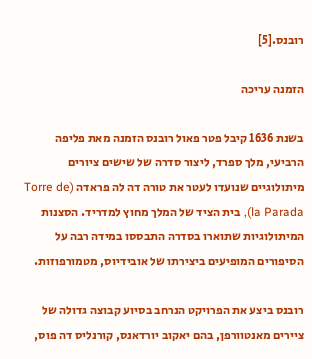רובנס.[5]

הזמנה עריכה

בשנת 1636 קיבל פטר פאול רובנס הזמנה מאת פליפה הרביעי, מלך ספרד, ליצור סדרה של שישים ציורים מיתולוגיים שנועדו לעטר את טורה דה לה פראדה (Torre de la Parada), בית הציד של המלך מחוץ למדריד. הסצנות המיתולוגיות שתוארו בסדרה התבססו במידה רבה על הסיפורים המופיעים ביצירתו של אובידיוס, מטמורפוזות.

רובנס ביצע את הפרויקט הנרחב בסיוע קבוצה גדולה של ציירים מאנטוורפן, בהם יאקוב יורדאנס, קורנליס דה פוס,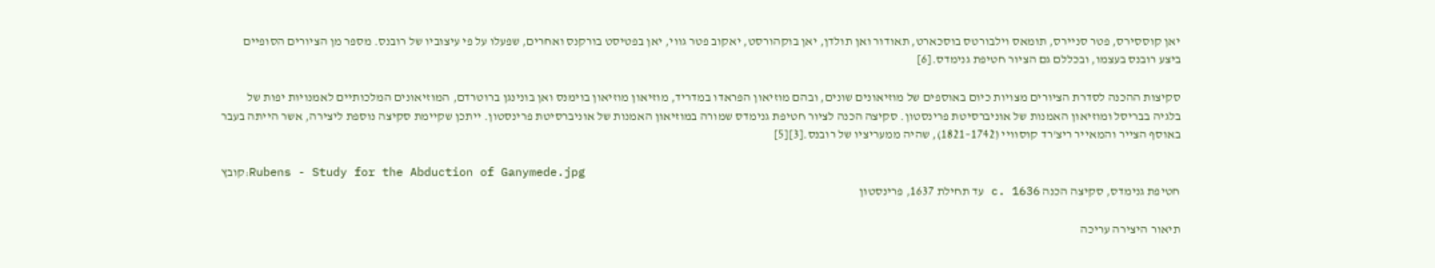יאן קוססירס, פטר סניירס, תומאס וילבורטס בוסכארט, תאודור ואן תולדן, יאן בוקהורסט, יאקוב פטר גווי, יאן בפטיסט בורקנס ואחרים, שפעלו על פי עיצוביו של רובנס. מספר מן הציורים הסופיים ביצע רובנס בעצמו, ובכללם גם הציור חטיפת גנימדס.[6]

סקיצות ההכנה לסדרת הציורים מצויות כיום באוספים של מוזיאונים שונים, ובהם מוזיאון הפראדו במדריד, מוזיאון מוזיאון בוימנס ואן בונינגן ברוטרדם, המוזיאונים המלכותיים לאמנויות יפות של בלגיה בבריסל ומוזיאון האמנות של אוניברסיטת פרינסטון. סקיצה הכנה לציור חטיפת גנימדס שמורה במוזיאון האמנות של אוניברסיטת פרינסטון. ייתכן שקיימת סקיצה נוספת ליצירה, אשר הייתה בעבר באוסף הצייר והמאייר ריצ'רד קוסוויי (1742–1821), שהיה ממעריציו של רובנס.[3][5]

קובץ:Rubens - Study for the Abduction of Ganymede.jpg
חטיפת גנימדס, סקיצה הכנה c. 1636 עד תחילת 1637, פרינסטון

תיאור היצירה עריכה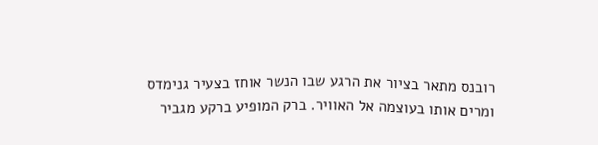רובנס מתאר בציור את הרגע שבו הנשר אוחז בצעיר גנימדס ומרים אותו בעוצמה אל האוויר. ברק המופיע ברקע מגביר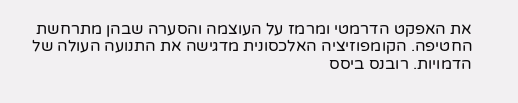את האפקט הדרמטי ומרמז על העוצמה והסערה שבהן מתרחשת החטיפה. הקומפוזיציה האלכסונית מדגישה את התנועה העולה של הדמויות. רובנס ביסס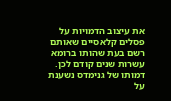את עיצוב הדמויות על פסלים קלאסיים שאותם רשם בעת שהותו ברומא עשרות שנים קודם לכן. דמותו של גנימדס נשענת על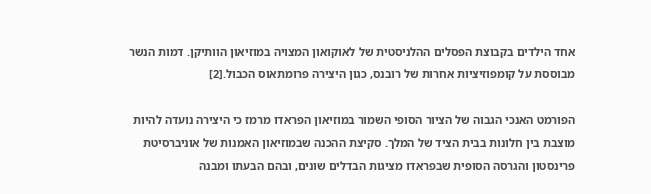אחד הילדים בקבוצת הפסלים ההלניסטית של לאוקואון המצויה במוזיאון הוותיקן. דמות הנשר מבוססת על קומפוזיציות אחרות של רובנס, כגון היצירה פרומתאוס הכבול.[2]

הפורמט האנכי הגבוה של הציור הסופי השמור במוזיאון הפראדו מרמז כי היצירה נועדה להיות מוצבת בין חלונות בבית הציד של המלך. סקיצת ההכנה שבמוזיאון האמנות של אוניברסיטת פרינסטון והגרסה הסופית שבפראדו מציגות הבדלים שונים, ובהם הבעתו ומבנה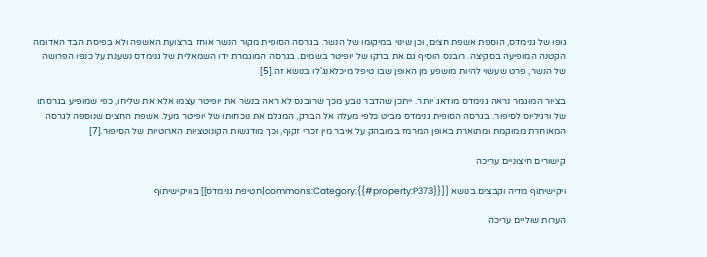גופו של גנימדס, הוספת אשפת חצים, וכן שינוי במיקומו של הנשר. בגרסה הסופית מקור הנשר אוחז ברצועת האשפה ולא בפיסת הבד האדומה הקטנה המופיעה בסקיצה. רובנס הוסיף גם את ברקו של יופיטר בשמים. בגרסה המוגמרת ידו השמאלית של גנימדס נשענת על כנפו הפרושה של הנשר, פרט שעשוי להיות מושפע מן האופן שבו טיפל מיכלאנג'לו בנושא זה.[5]

בציור המוגמר נראה גנימדס מודאג יותר. ייתכן שהדבר נובע מכך שרובנס לא ראה בנשר את יופיטר עצמו אלא את שליחו, כפי שמופיע בגרסתו של ורגיליוס לסיפור. בגרסה הסופית גנימדס מביט כלפי מעלה אל הברק, המגלם את נוכחותו של יופיטר מעל. אשפת החצים שנוספה לגרסה המאוחרת ממוקמת ומתוארת באופן המרמז במובהק על איבר מין זכרי זקוף, וכך מודגשות הקונוטציות הארוטיות של הסיפור.[7]

קישורים חיצוניים עריכה

ויקישיתוף מדיה וקבצים בנושא [[commons:Category:{{#property:P373}}|חטיפת גנימדס]] בוויקישיתוף

הערות שוליים עריכה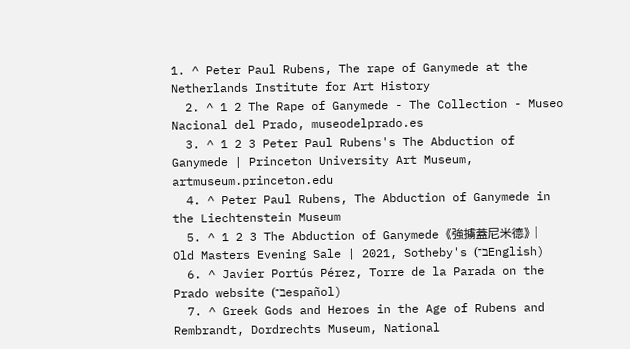1. ^ Peter Paul Rubens, The rape of Ganymede at the Netherlands Institute for Art History
  2. ^ 1 2 The Rape of Ganymede - The Collection - Museo Nacional del Prado, museodelprado.es
  3. ^ 1 2 3 Peter Paul Rubens's The Abduction of Ganymede | Princeton University Art Museum, artmuseum.princeton.edu
  4. ^ Peter Paul Rubens, The Abduction of Ganymede in the Liechtenstein Museum
  5. ^ 1 2 3 The Abduction of Ganymede 《強擄蓋尼米德》 | Old Masters Evening Sale | 2021, Sotheby's (ב־English)
  6. ^ Javier Portús Pérez, Torre de la Parada on the Prado website (ב־español)
  7. ^ Greek Gods and Heroes in the Age of Rubens and Rembrandt, Dordrechts Museum, National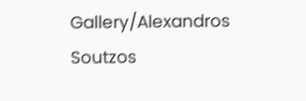Gallery/Alexandros Soutzos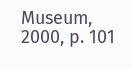Museum, 2000, p. 101